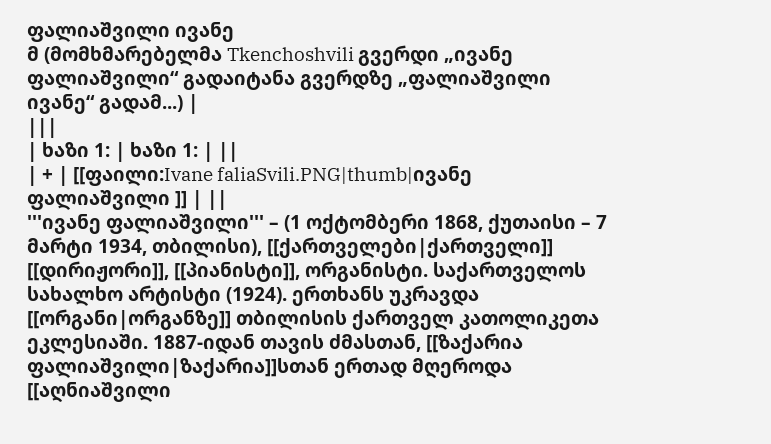ფალიაშვილი ივანე
მ (მომხმარებელმა Tkenchoshvili გვერდი „ივანე ფალიაშვილი“ გადაიტანა გვერდზე „ფალიაშვილი ივანე“ გადამ...) |
|||
| ხაზი 1: | ხაზი 1: | ||
| + | [[ფაილი:Ivane faliaSvili.PNG|thumb|ივანე ფალიაშვილი ]] | ||
'''ივანე ფალიაშვილი''' – (1 ოქტომბერი 1868, ქუთაისი – 7 მარტი 1934, თბილისი), [[ქართველები|ქართველი]] [[დირიჟორი]], [[პიანისტი]], ორგანისტი. საქართველოს სახალხო არტისტი (1924). ერთხანს უკრავდა [[ორგანი|ორგანზე]] თბილისის ქართველ კათოლიკეთა ეკლესიაში. 1887-იდან თავის ძმასთან, [[ზაქარია ფალიაშვილი|ზაქარია]]სთან ერთად მღეროდა [[აღნიაშვილი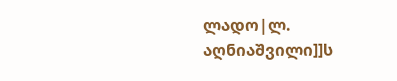ლადო|ლ. აღნიაშვილი]]ს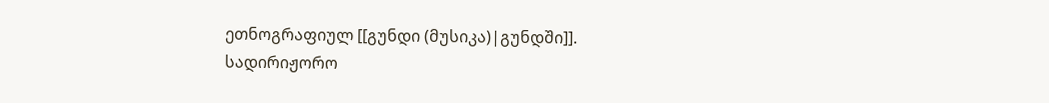ეთნოგრაფიულ [[გუნდი (მუსიკა)|გუნდში]]. სადირიჟორო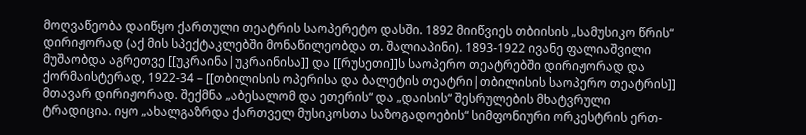მოღვაწეობა დაიწყო ქართული თეატრის საოპერეტო დასში. 1892 მიიწვიეს თბიისის „სამუსიკო წრის“ დირიჟორად (აქ მის სპექტაკლებში მონაწილეობდა თ. შალიაპინი). 1893-1922 ივანე ფალიაშვილი მუშაობდა აგრეთვე [[უკრაინა|უკრაინისა]] და [[რუსეთი]]ს საოპერო თეატრებში დირიჟორად და ქორმაისტერად, 1922-34 – [[თბილისის ოპერისა და ბალეტის თეატრი|თბილისის საოპერო თეატრის]] მთავარ დირიჟორად. შექმნა „აბესალომ და ეთერის“ და „დაისის“ შესრულების მხატვრული ტრადიცია. იყო „ახალგაზრდა ქართველ მუსიკოსთა საზოგადოების“ სიმფონიური ორკესტრის ერთ-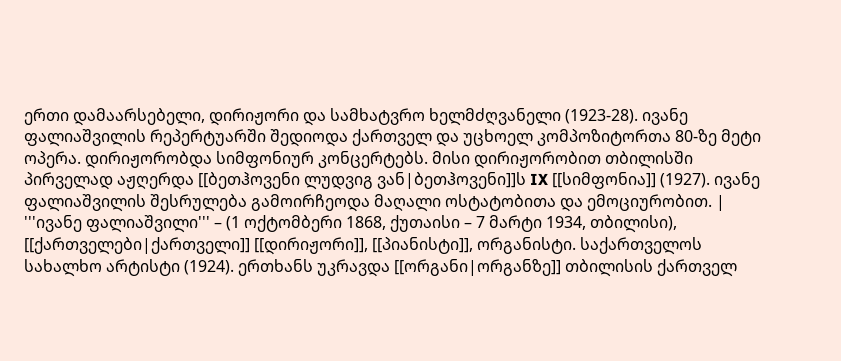ერთი დამაარსებელი, დირიჟორი და სამხატვრო ხელმძღვანელი (1923-28). ივანე ფალიაშვილის რეპერტუარში შედიოდა ქართველ და უცხოელ კომპოზიტორთა 80-ზე მეტი ოპერა. დირიჟორობდა სიმფონიურ კონცერტებს. მისი დირიჟორობით თბილისში პირველად აჟღერდა [[ბეთჰოვენი ლუდვიგ ვან|ბეთჰოვენი]]ს IX [[სიმფონია]] (1927). ივანე ფალიაშვილის შესრულება გამოირჩეოდა მაღალი ოსტატობითა და ემოციურობით. | '''ივანე ფალიაშვილი''' – (1 ოქტომბერი 1868, ქუთაისი – 7 მარტი 1934, თბილისი), [[ქართველები|ქართველი]] [[დირიჟორი]], [[პიანისტი]], ორგანისტი. საქართველოს სახალხო არტისტი (1924). ერთხანს უკრავდა [[ორგანი|ორგანზე]] თბილისის ქართველ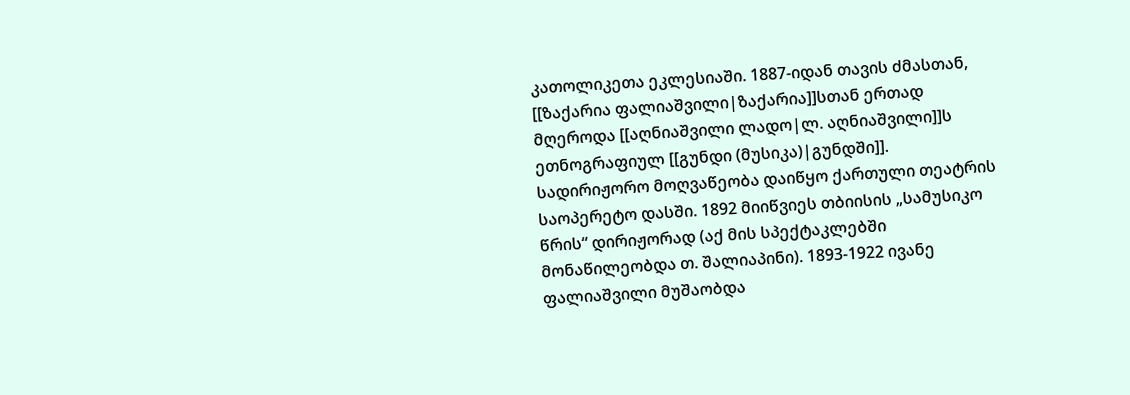კათოლიკეთა ეკლესიაში. 1887-იდან თავის ძმასთან, [[ზაქარია ფალიაშვილი|ზაქარია]]სთან ერთად მღეროდა [[აღნიაშვილი ლადო|ლ. აღნიაშვილი]]ს ეთნოგრაფიულ [[გუნდი (მუსიკა)|გუნდში]]. სადირიჟორო მოღვაწეობა დაიწყო ქართული თეატრის საოპერეტო დასში. 1892 მიიწვიეს თბიისის „სამუსიკო წრის“ დირიჟორად (აქ მის სპექტაკლებში მონაწილეობდა თ. შალიაპინი). 1893-1922 ივანე ფალიაშვილი მუშაობდა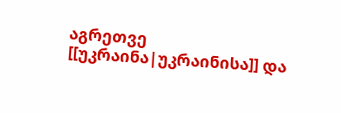აგრეთვე [[უკრაინა|უკრაინისა]] და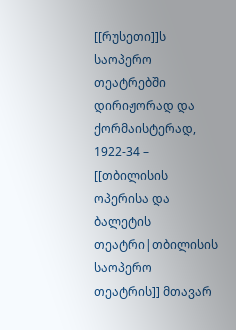[[რუსეთი]]ს საოპერო თეატრებში დირიჟორად და ქორმაისტერად, 1922-34 – [[თბილისის ოპერისა და ბალეტის თეატრი|თბილისის საოპერო თეატრის]] მთავარ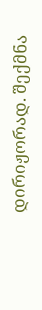დირიჟორად. შექმნა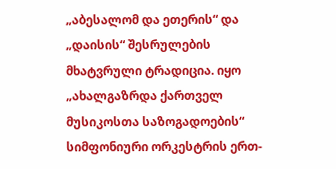„აბესალომ და ეთერის“ და „დაისის“ შესრულების მხატვრული ტრადიცია. იყო „ახალგაზრდა ქართველ მუსიკოსთა საზოგადოების“ სიმფონიური ორკესტრის ერთ-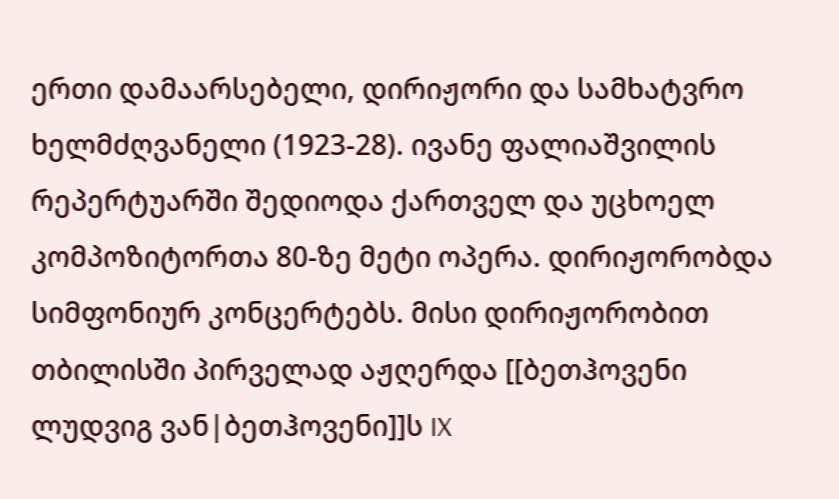ერთი დამაარსებელი, დირიჟორი და სამხატვრო ხელმძღვანელი (1923-28). ივანე ფალიაშვილის რეპერტუარში შედიოდა ქართველ და უცხოელ კომპოზიტორთა 80-ზე მეტი ოპერა. დირიჟორობდა სიმფონიურ კონცერტებს. მისი დირიჟორობით თბილისში პირველად აჟღერდა [[ბეთჰოვენი ლუდვიგ ვან|ბეთჰოვენი]]ს IX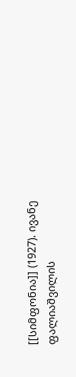[[სიმფონია]] (1927). ივანე ფალიაშვილის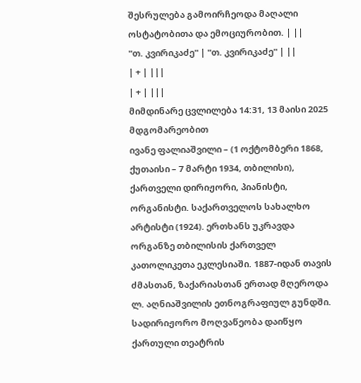შესრულება გამოირჩეოდა მაღალი ოსტატობითა და ემოციურობით. | ||
''თ. კვირიკაძე'' | ''თ. კვირიკაძე'' | ||
| + | |||
| + | |||
მიმდინარე ცვლილება 14:31, 13 მაისი 2025 მდგომარეობით
ივანე ფალიაშვილი – (1 ოქტომბერი 1868, ქუთაისი – 7 მარტი 1934, თბილისი), ქართველი დირიჟორი, პიანისტი, ორგანისტი. საქართველოს სახალხო არტისტი (1924). ერთხანს უკრავდა ორგანზე თბილისის ქართველ კათოლიკეთა ეკლესიაში. 1887-იდან თავის ძმასთან, ზაქარიასთან ერთად მღეროდა ლ. აღნიაშვილის ეთნოგრაფიულ გუნდში. სადირიჟორო მოღვაწეობა დაიწყო ქართული თეატრის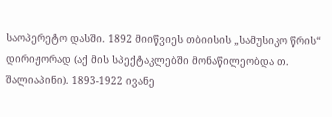საოპერეტო დასში. 1892 მიიწვიეს თბიისის „სამუსიკო წრის“ დირიჟორად (აქ მის სპექტაკლებში მონაწილეობდა თ. შალიაპინი). 1893-1922 ივანე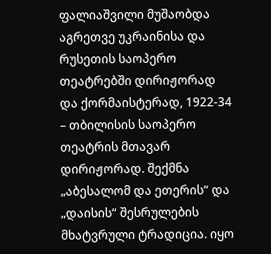ფალიაშვილი მუშაობდა აგრეთვე უკრაინისა და რუსეთის საოპერო თეატრებში დირიჟორად და ქორმაისტერად, 1922-34 – თბილისის საოპერო თეატრის მთავარ დირიჟორად. შექმნა „აბესალომ და ეთერის“ და „დაისის“ შესრულების მხატვრული ტრადიცია. იყო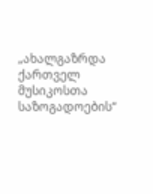„ახალგაზრდა ქართველ მუსიკოსთა საზოგადოების“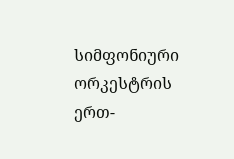სიმფონიური ორკესტრის ერთ-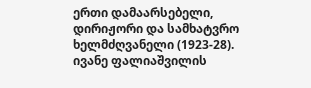ერთი დამაარსებელი, დირიჟორი და სამხატვრო ხელმძღვანელი (1923-28). ივანე ფალიაშვილის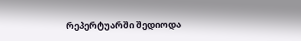რეპერტუარში შედიოდა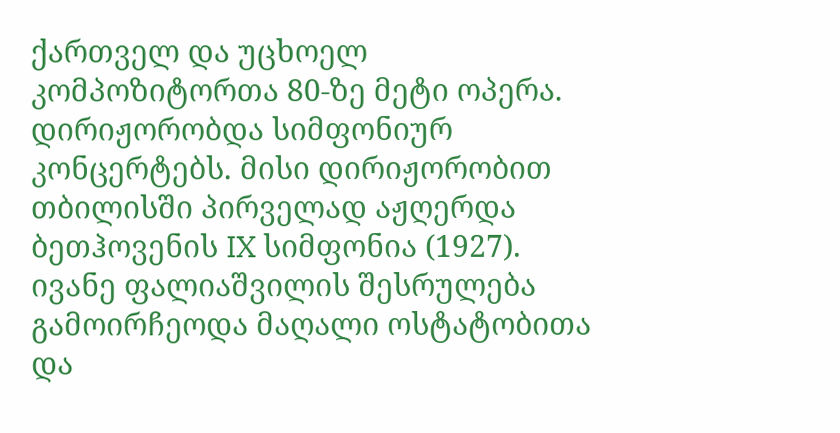ქართველ და უცხოელ კომპოზიტორთა 80-ზე მეტი ოპერა. დირიჟორობდა სიმფონიურ კონცერტებს. მისი დირიჟორობით თბილისში პირველად აჟღერდა ბეთჰოვენის IX სიმფონია (1927). ივანე ფალიაშვილის შესრულება გამოირჩეოდა მაღალი ოსტატობითა და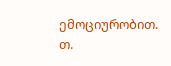ემოციურობით.
თ.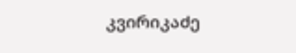კვირიკაძე